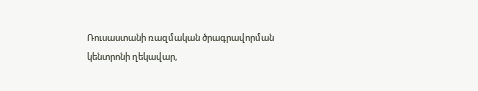Ռուսաստանի ռազմական ծրագրավորման կենտրոնի ղեկավար,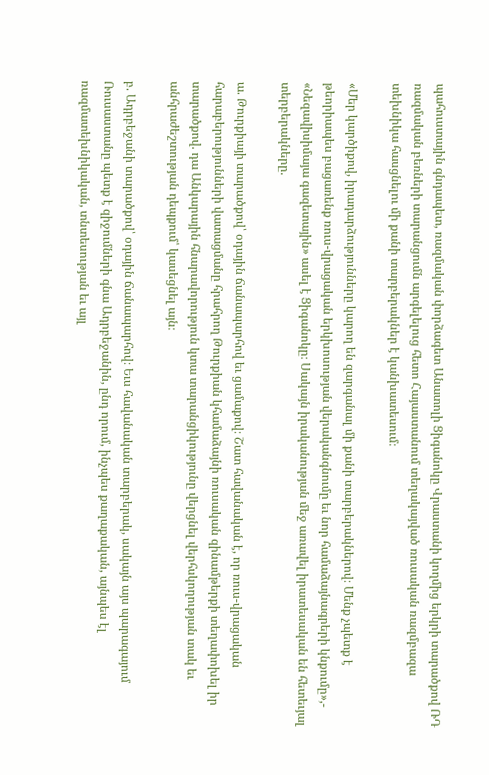պահուստային գնդապետ, ռազմական փորձագետ Անատոլի Ցիգանոկը Վրաստանի կողմից երկրի տարածքով ՌԴ ռազմական բեռների տարանցումն արգելելուց հետո Հայաստանում տեղակայված ռուսական ռազմբազա տեխնիկա հասցնելու մի քանի տարբերակներ է կանխատեսում։

«Մեր կարծիքով, իրադարձությունները կարող են զարգանալ մի քանի տարբերակներով։ Մենք չպետք է թեորիապես բացառենք ռուս-վրացական երկխոսության վերականգնումը եւ նոր համաձայնագրերի կնքումը»,- «Նեզավիսիմայա գազետային» ասել է Ցիգանոկը։ Սակայն իրականության մեջ առավել իրատեսական են հետեւյալ տերբերակները.

ա. Թուրքիայի տարածքով՝ օդային ճանապարհով եւ ցամաքով։ Շատ հավանական է, որ ռուս-վրացական հարաբերությունների վատացմանը հրահրող Թուրքիան կհամաձայնի ռուսական զինամթերքի տեղափոխել իր տարածքով. դա Անկարային հնարավորություն կտա տարանցիկությունը վերցնել վերհսկողության տակ եւ անհրաժեշտության դեպքում՝ կասեցնել այն։

բ. Ադրբեջանի տարածքով՝ օդային ճանապարհով։ Եւս հավանական տարբերակ, սակայն այս պարագայում Ռուսաստանը պետք է զիջումների գնա Ադրբեջանին, ընդ որում, ինչպես քաղաքական, այնպես էլ ռազմատեխնիկական, տնտեսության եւ այլ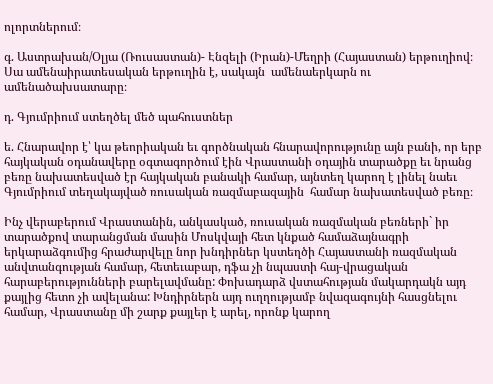ոլորտներում։

գ. Աստրախան/Օլյա (Ռուսաստան)- Էնզելի (Իրան)-Մեղրի (Հայաստան) երթուղիով։ Սա ամենաիրատեսական երթուղին է, սակայն  ամենաերկարն ու ամենածախսատարը։

դ. Գյումրիում ստեղծել մեծ պահուստներ

ե. Հնարավոր է՝ կա թեորիական եւ գործնական հնարավորությունը այն բանի, որ երբ հայկական օդանավերը օգտագործում էին Վրաստանի օդային տարածքը եւ նրանց բեռը նախատեսված էր հայկական բանակի համար, այնտեղ կարող է լինել նաեւ Գյումրիում տեղակայված ռուսական ռազմաբազային  համար նախատեսված բեռը։

Ինչ վերաբերում Վրաստանին, անկասկած, ռուսական ռազմական բեռների` իր տարածքով տարանցման մասին Մոսկվայի հետ կնքած համաձայնագրի երկարաձգումից հրաժարվելը նոր խնդիրներ կստեղծի Հայաստանի ռազմական անվտանգության համար, հետեւաբար, դֆա չի նպաստի հայ-վրացական հարաբերությունների բարելավմանը: Փոխադարձ վստահության մակարդակն այդ քայլից հետո չի ավելանա: Խնդիրներն այդ ուղղությամբ նվազագույնի հասցնելու համար, Վրաստանը մի շարք քայլեր է արել, որոնք կարող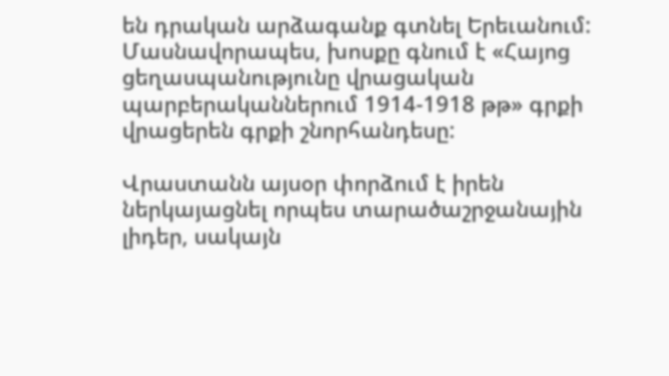են դրական արձագանք գտնել Երեւանում: Մասնավորապես, խոսքը գնում է «Հայոց ցեղասպանությունը վրացական պարբերականներում 1914-1918 թթ» գրքի վրացերեն գրքի շնորհանդեսը:

Վրաստանն այսօր փորձում է իրեն ներկայացնել որպես տարածաշրջանային լիդեր, սակայն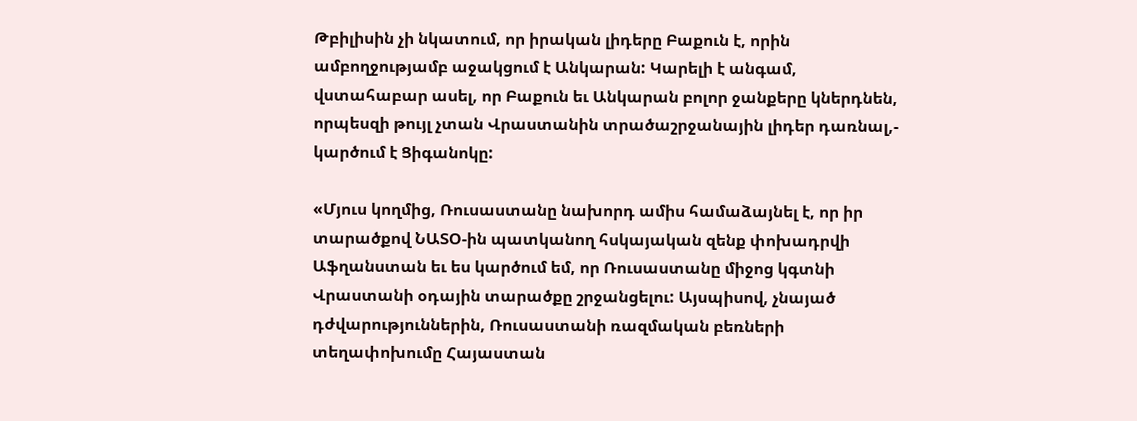Թբիլիսին չի նկատում, որ իրական լիդերը Բաքուն է, որին ամբողջությամբ աջակցում է Անկարան: Կարելի է անգամ, վստահաբար ասել, որ Բաքուն եւ Անկարան բոլոր ջանքերը կներդնեն, որպեսզի թույլ չտան Վրաստանին տրածաշրջանային լիդեր դառնալ,- կարծում է Ցիգանոկը:

«Մյուս կողմից, Ռուսաստանը նախորդ ամիս համաձայնել է, որ իր տարածքով ՆԱՏՕ-ին պատկանող հսկայական զենք փոխադրվի Աֆղանստան եւ ես կարծում եմ, որ Ռուսաստանը միջոց կգտնի Վրաստանի օդային տարածքը շրջանցելու: Այսպիսով, չնայած դժվարություններին, Ռուսաստանի ռազմական բեռների տեղափոխումը Հայաստան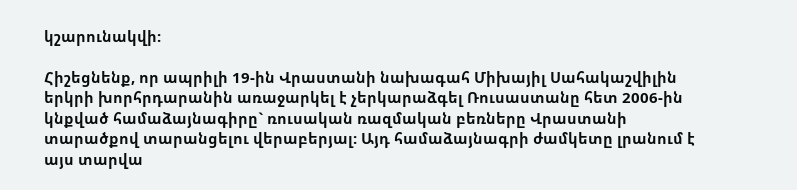կշարունակվի:

Հիշեցնենք, որ ապրիլի 19-ին Վրաստանի նախագահ Միխայիլ Սահակաշվիլին երկրի խորհրդարանին առաջարկել է չերկարաձգել Ռուսաստանը հետ 2006-ին կնքված համաձայնագիրը` ռուսական ռազմական բեռները Վրաստանի տարածքով տարանցելու վերաբերյալ: Այդ համաձայնագրի ժամկետը լրանում է այս տարվա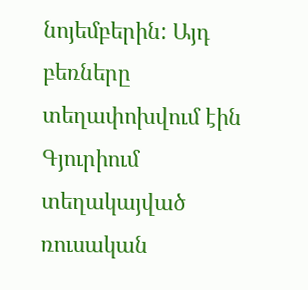նոյեմբերին: Այդ բեռները տեղափոխվում էին Գյուրիում տեղակայված ռուսական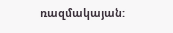ռազմակայան: